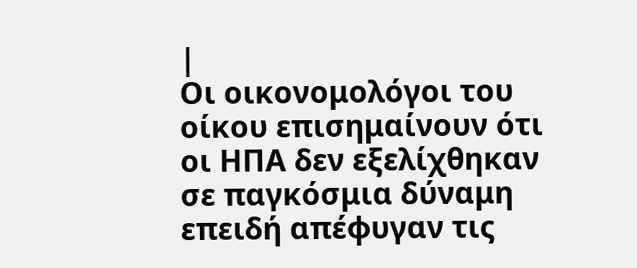|
Οι οικονομολόγοι του
οίκου επισημαίνουν ότι
οι ΗΠΑ δεν εξελίχθηκαν
σε παγκόσμια δύναμη
επειδή απέφυγαν τις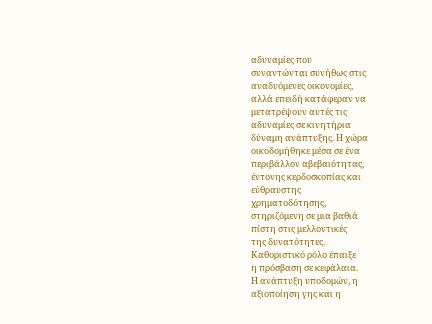αδυναμίες που
συναντώνται συνήθως στις
αναδυόμενες οικονομίες,
αλλά επειδή κατάφεραν να
μετατρέψουν αυτές τις
αδυναμίες σε κινητήρια
δύναμη ανάπτυξης. Η χώρα
οικοδομήθηκε μέσα σε ένα
περιβάλλον αβεβαιότητας,
έντονης κερδοσκοπίας και
εύθραυστης
χρηματοδότησης,
στηριζόμενη σε μια βαθιά
πίστη στις μελλοντικές
της δυνατότητες.
Καθοριστικό ρόλο έπαιξε
η πρόσβαση σε κεφάλαια.
Η ανάπτυξη υποδομών, η
αξιοποίηση γης και η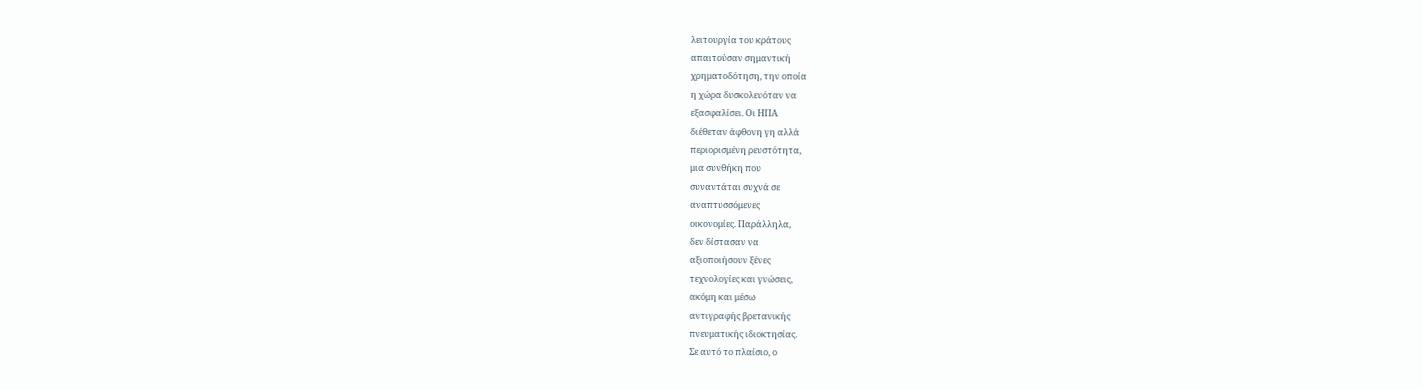λειτουργία του κράτους
απαιτούσαν σημαντική
χρηματοδότηση, την οποία
η χώρα δυσκολευόταν να
εξασφαλίσει. Οι ΗΠΑ
διέθεταν άφθονη γη αλλά
περιορισμένη ρευστότητα,
μια συνθήκη που
συναντάται συχνά σε
αναπτυσσόμενες
οικονομίες. Παράλληλα,
δεν δίστασαν να
αξιοποιήσουν ξένες
τεχνολογίες και γνώσεις,
ακόμη και μέσω
αντιγραφής βρετανικής
πνευματικής ιδιοκτησίας.
Σε αυτό το πλαίσιο, ο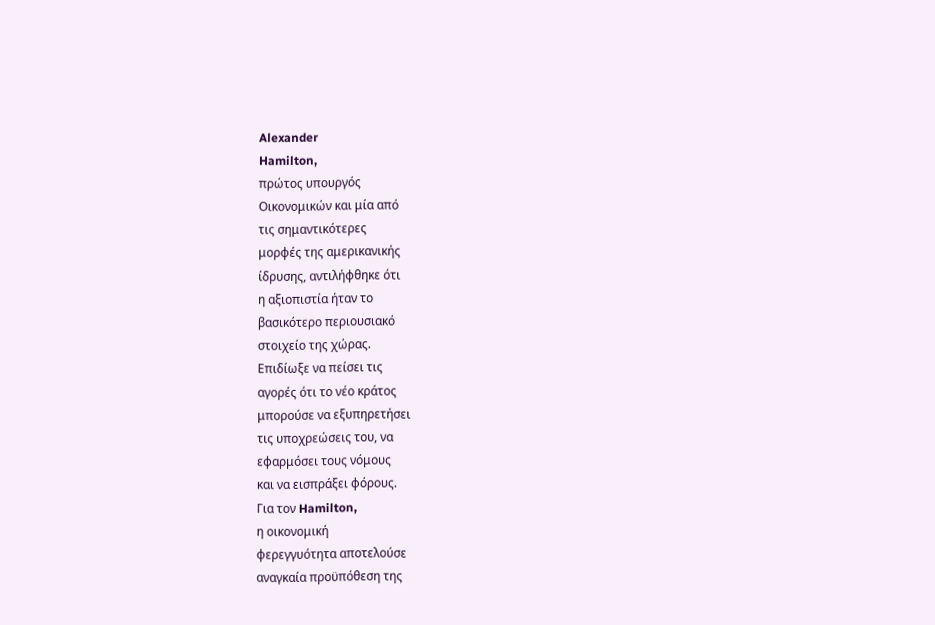Alexander
Hamilton,
πρώτος υπουργός
Οικονομικών και μία από
τις σημαντικότερες
μορφές της αμερικανικής
ίδρυσης, αντιλήφθηκε ότι
η αξιοπιστία ήταν το
βασικότερο περιουσιακό
στοιχείο της χώρας.
Επιδίωξε να πείσει τις
αγορές ότι το νέο κράτος
μπορούσε να εξυπηρετήσει
τις υποχρεώσεις του, να
εφαρμόσει τους νόμους
και να εισπράξει φόρους.
Για τον Hamilton,
η οικονομική
φερεγγυότητα αποτελούσε
αναγκαία προϋπόθεση της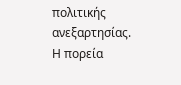πολιτικής ανεξαρτησίας.
Η πορεία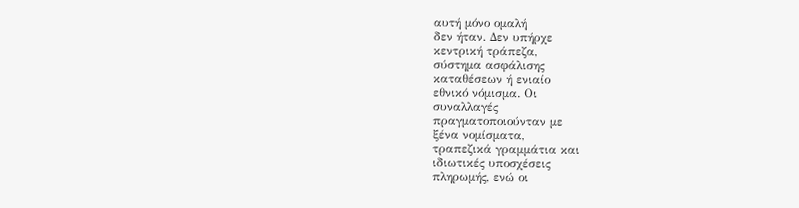αυτή μόνο ομαλή
δεν ήταν. Δεν υπήρχε
κεντρική τράπεζα,
σύστημα ασφάλισης
καταθέσεων ή ενιαίο
εθνικό νόμισμα. Οι
συναλλαγές
πραγματοποιούνταν με
ξένα νομίσματα,
τραπεζικά γραμμάτια και
ιδιωτικές υποσχέσεις
πληρωμής, ενώ οι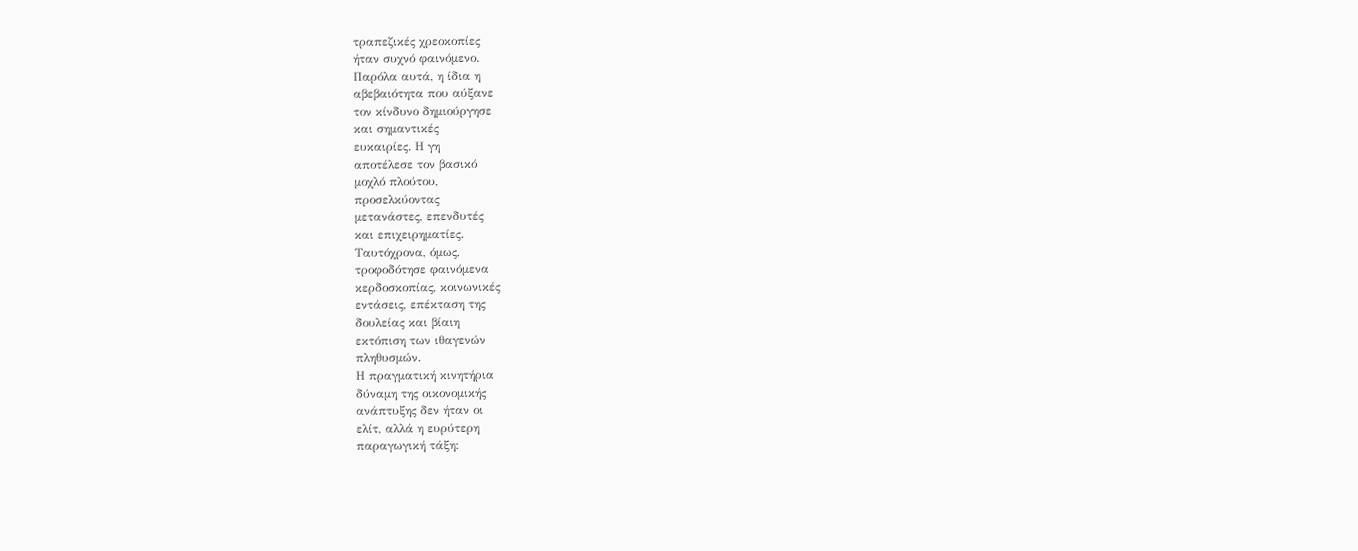τραπεζικές χρεοκοπίες
ήταν συχνό φαινόμενο.
Παρόλα αυτά, η ίδια η
αβεβαιότητα που αύξανε
τον κίνδυνο δημιούργησε
και σημαντικές
ευκαιρίες. Η γη
αποτέλεσε τον βασικό
μοχλό πλούτου,
προσελκύοντας
μετανάστες, επενδυτές
και επιχειρηματίες.
Ταυτόχρονα, όμως,
τροφοδότησε φαινόμενα
κερδοσκοπίας, κοινωνικές
εντάσεις, επέκταση της
δουλείας και βίαιη
εκτόπιση των ιθαγενών
πληθυσμών.
Η πραγματική κινητήρια
δύναμη της οικονομικής
ανάπτυξης δεν ήταν οι
ελίτ, αλλά η ευρύτερη
παραγωγική τάξη: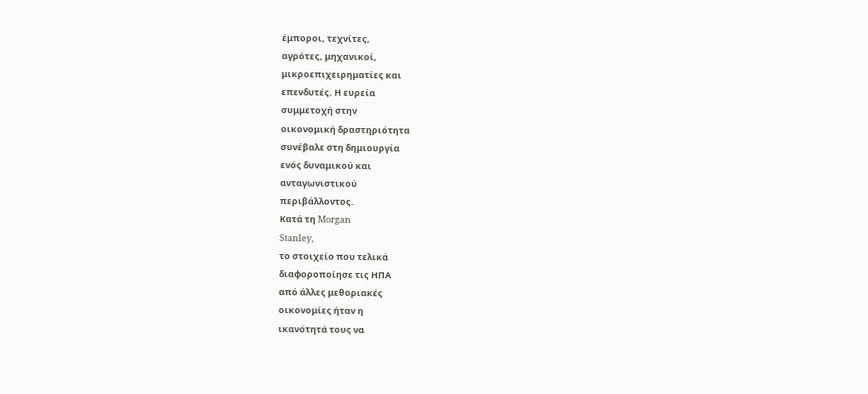έμποροι, τεχνίτες,
αγρότες, μηχανικοί,
μικροεπιχειρηματίες και
επενδυτές. Η ευρεία
συμμετοχή στην
οικονομική δραστηριότητα
συνέβαλε στη δημιουργία
ενός δυναμικού και
ανταγωνιστικού
περιβάλλοντος.
Κατά τη Morgan
Stanley,
το στοιχείο που τελικά
διαφοροποίησε τις ΗΠΑ
από άλλες μεθοριακές
οικονομίες ήταν η
ικανότητά τους να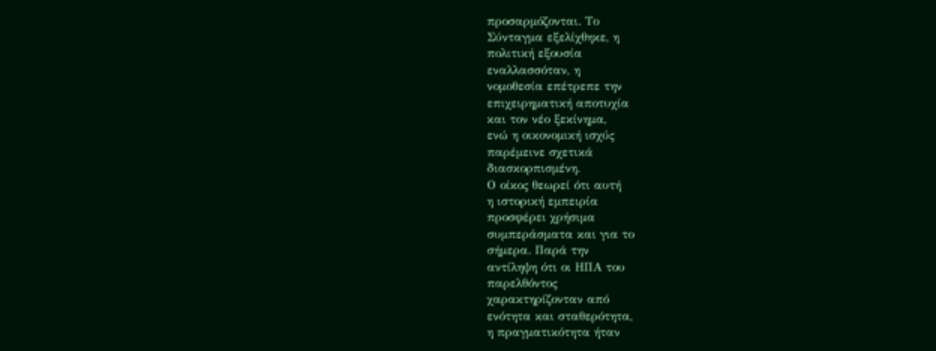προσαρμόζονται. Το
Σύνταγμα εξελίχθηκε, η
πολιτική εξουσία
εναλλασσόταν, η
νομοθεσία επέτρεπε την
επιχειρηματική αποτυχία
και τον νέο ξεκίνημα,
ενώ η οικονομική ισχύς
παρέμεινε σχετικά
διασκορπισμένη.
Ο οίκος θεωρεί ότι αυτή
η ιστορική εμπειρία
προσφέρει χρήσιμα
συμπεράσματα και για το
σήμερα. Παρά την
αντίληψη ότι οι ΗΠΑ του
παρελθόντος
χαρακτηρίζονταν από
ενότητα και σταθερότητα,
η πραγματικότητα ήταν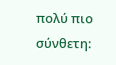πολύ πιο σύνθετη: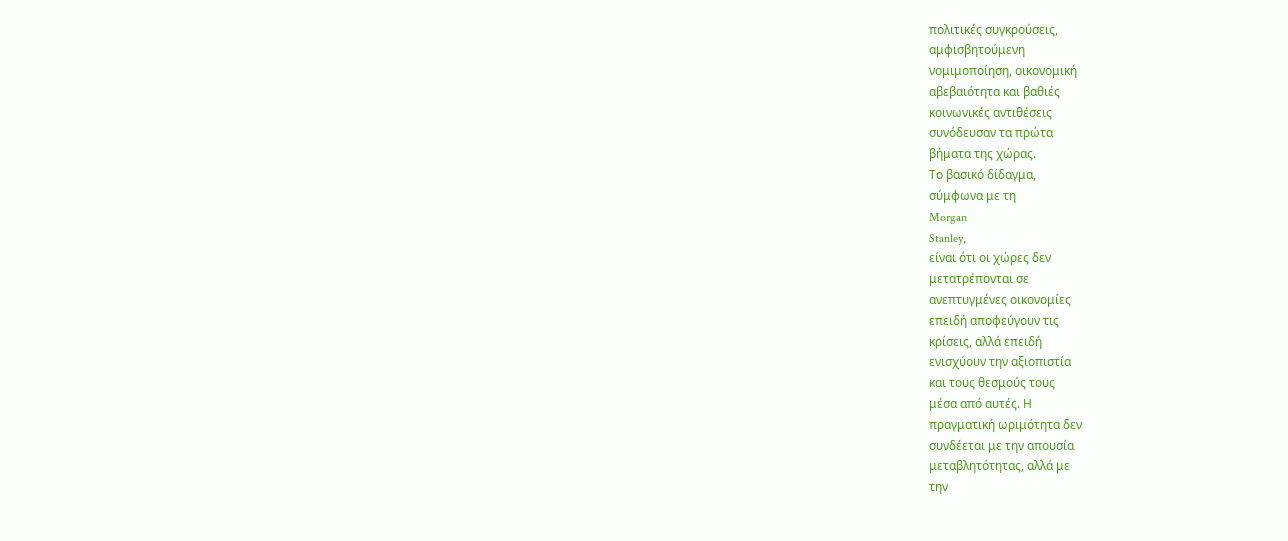πολιτικές συγκρούσεις,
αμφισβητούμενη
νομιμοποίηση, οικονομική
αβεβαιότητα και βαθιές
κοινωνικές αντιθέσεις
συνόδευσαν τα πρώτα
βήματα της χώρας.
Το βασικό δίδαγμα,
σύμφωνα με τη
Morgan
Stanley,
είναι ότι οι χώρες δεν
μετατρέπονται σε
ανεπτυγμένες οικονομίες
επειδή αποφεύγουν τις
κρίσεις, αλλά επειδή
ενισχύουν την αξιοπιστία
και τους θεσμούς τους
μέσα από αυτές. Η
πραγματική ωριμότητα δεν
συνδέεται με την απουσία
μεταβλητότητας, αλλά με
την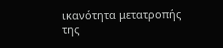ικανότητα μετατροπής
της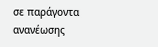σε παράγοντα
ανανέωσης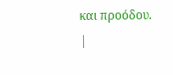και προόδου.
|